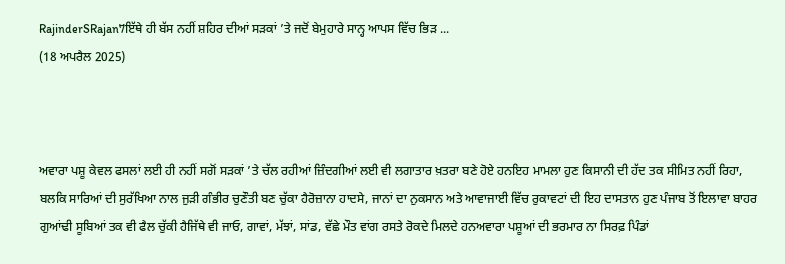RajinderSRajan7ਇੱਥੇ ਹੀ ਬੱਸ ਨਹੀਂ ਸ਼ਹਿਰ ਦੀਆਂ ਸੜਕਾਂ ’ਤੇ ਜਦੋਂ ਬੇਮੁਹਾਰੇ ਸਾਨ੍ਹ ਆਪਸ ਵਿੱਚ ਭਿੜ ...
(18 ਅਪਰੈਲ 2025)



ਅਵਾਰਾ ਪਸ਼ੂ ਕੇਵਲ ਫਸਲਾਂ ਲਈ ਹੀ ਨਹੀਂ ਸਗੋਂ ਸੜਕਾਂ ’ਤੇ ਚੱਲ ਰਹੀਆਂ ਜ਼ਿੰਦਗੀਆਂ ਲਈ ਵੀ ਲਗਾਤਾਰ ਖ਼ਤਰਾ ਬਣੇ ਹੋਏ ਹਨਇਹ ਮਾਮਲਾ ਹੁਣ ਕਿਸਾਨੀ ਦੀ ਹੱਦ ਤਕ ਸੀਮਿਤ ਨਹੀਂ ਰਿਹਾ, ਬਲਕਿ ਸਾਰਿਆਂ ਦੀ ਸੁਰੱਖਿਆ ਨਾਲ ਜੁੜੀ ਗੰਭੀਰ ਚੁਣੌਤੀ ਬਣ ਚੁੱਕਾ ਹੈਰੋਜ਼ਾਨਾ ਹਾਦਸੇ, ਜਾਨਾਂ ਦਾ ਨੁਕਸਾਨ ਅਤੇ ਆਵਾਜਾਈ ਵਿੱਚ ਰੁਕਾਵਟਾਂ ਦੀ ਇਹ ਦਾਸਤਾਨ ਹੁਣ ਪੰਜਾਬ ਤੋਂ ਇਲਾਵਾ ਬਾਹਰ ਗੁਆਂਢੀ ਸੂਬਿਆਂ ਤਕ ਵੀ ਫੈਲ ਚੁੱਕੀ ਹੈਜਿੱਥੇ ਵੀ ਜਾਓ, ਗਾਵਾਂ, ਮੱਝਾਂ, ਸਾਂਡ, ਵੱਛੇ ਮੌਤ ਵਾਂਗ ਰਸਤੇ ਰੋਕਦੇ ਮਿਲਦੇ ਹਨਅਵਾਰਾ ਪਸ਼ੂਆਂ ਦੀ ਭਰਮਾਰ ਨਾ ਸਿਰਫ਼ ਪਿੰਡਾਂ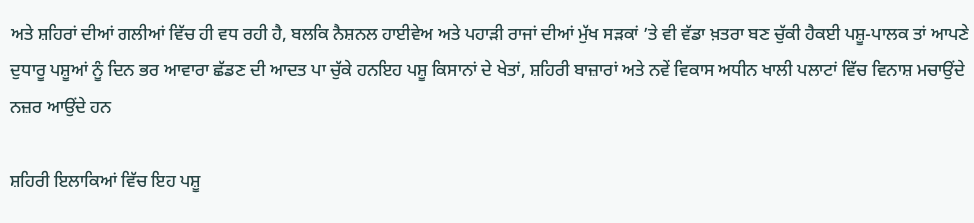ਅਤੇ ਸ਼ਹਿਰਾਂ ਦੀਆਂ ਗਲੀਆਂ ਵਿੱਚ ਹੀ ਵਧ ਰਹੀ ਹੈ, ਬਲਕਿ ਨੈਸ਼ਨਲ ਹਾਈਵੇਅ ਅਤੇ ਪਹਾੜੀ ਰਾਜਾਂ ਦੀਆਂ ਮੁੱਖ ਸੜਕਾਂ ’ਤੇ ਵੀ ਵੱਡਾ ਖ਼ਤਰਾ ਬਣ ਚੁੱਕੀ ਹੈਕਈ ਪਸ਼ੂ-ਪਾਲਕ ਤਾਂ ਆਪਣੇ ਦੁਧਾਰੂ ਪਸ਼ੂਆਂ ਨੂੰ ਦਿਨ ਭਰ ਆਵਾਰਾ ਛੱਡਣ ਦੀ ਆਦਤ ਪਾ ਚੁੱਕੇ ਹਨਇਹ ਪਸ਼ੂ ਕਿਸਾਨਾਂ ਦੇ ਖੇਤਾਂ, ਸ਼ਹਿਰੀ ਬਾਜ਼ਾਰਾਂ ਅਤੇ ਨਵੇਂ ਵਿਕਾਸ ਅਧੀਨ ਖਾਲੀ ਪਲਾਟਾਂ ਵਿੱਚ ਵਿਨਾਸ਼ ਮਚਾਉਂਦੇ ਨਜ਼ਰ ਆਉਂਦੇ ਹਨ

ਸ਼ਹਿਰੀ ਇਲਾਕਿਆਂ ਵਿੱਚ ਇਹ ਪਸ਼ੂ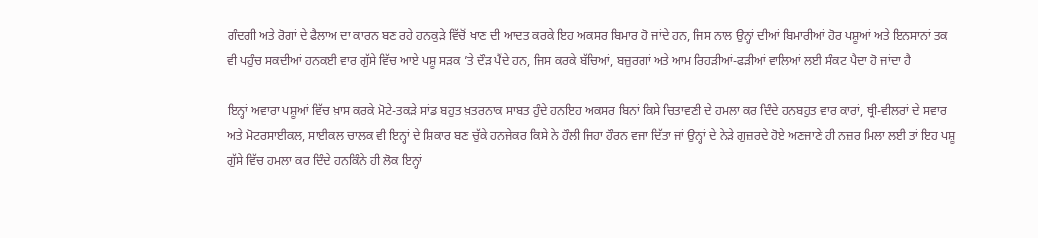ਗੰਦਗੀ ਅਤੇ ਰੋਗਾਂ ਦੇ ਫੈਲਾਅ ਦਾ ਕਾਰਨ ਬਣ ਰਹੇ ਹਨਕੁੜੇ ਵਿੱਚੋਂ ਖਾਣ ਦੀ ਆਦਤ ਕਰਕੇ ਇਹ ਅਕਸਰ ਬਿਮਾਰ ਹੋ ਜਾਂਦੇ ਹਨ, ਜਿਸ ਨਾਲ ਉਨ੍ਹਾਂ ਦੀਆਂ ਬਿਮਾਰੀਆਂ ਹੋਰ ਪਸ਼ੂਆਂ ਅਤੇ ਇਨਸਾਨਾਂ ਤਕ ਵੀ ਪਹੁੰਚ ਸਕਦੀਆਂ ਹਨਕਈ ਵਾਰ ਗੁੱਸੇ ਵਿੱਚ ਆਏ ਪਸ਼ੂ ਸੜਕ ’ਤੇ ਦੌੜ ਪੈਂਦੇ ਹਨ, ਜਿਸ ਕਰਕੇ ਬੱਚਿਆਂ, ਬਜ਼ੁਰਗਾਂ ਅਤੇ ਆਮ ਰਿਹੜੀਆਂ-ਫੜੀਆਂ ਵਾਲਿਆਂ ਲਈ ਸੰਕਟ ਪੈਦਾ ਹੋ ਜਾਂਦਾ ਹੈ

ਇਨ੍ਹਾਂ ਅਵਾਰਾ ਪਸ਼ੂਆਂ ਵਿੱਚ ਖ਼ਾਸ ਕਰਕੇ ਮੋਟੇ-ਤਕੜੇ ਸਾਂਡ ਬਹੁਤ ਖ਼ਤਰਨਾਕ ਸਾਬਤ ਹੁੰਦੇ ਹਨਇਹ ਅਕਸਰ ਬਿਨਾਂ ਕਿਸੇ ਚਿਤਾਵਣੀ ਦੇ ਹਮਲਾ ਕਰ ਦਿੰਦੇ ਹਨਬਹੁਤ ਵਾਰ ਕਾਰਾਂ, ਥ੍ਰੀ-ਵੀਲਰਾਂ ਦੇ ਸਵਾਰ ਅਤੇ ਮੋਟਰਸਾਈਕਲ, ਸਾਈਕਲ ਚਾਲਕ ਵੀ ਇਨ੍ਹਾਂ ਦੇ ਸ਼ਿਕਾਰ ਬਣ ਚੁੱਕੇ ਹਨਜੇਕਰ ਕਿਸੇ ਨੇ ਹੌਲੀ ਜਿਹਾ ਹੌਰਨ ਵਜਾ ਦਿੱਤਾ ਜਾਂ ਉਨ੍ਹਾਂ ਦੇ ਨੇੜੇ ਗੁਜ਼ਰਦੇ ਹੋਏ ਅਣਜਾਣੇ ਹੀ ਨਜ਼ਰ ਮਿਲਾ ਲਈ ਤਾਂ ਇਹ ਪਸ਼ੂ ਗੁੱਸੇ ਵਿੱਚ ਹਮਲਾ ਕਰ ਦਿੰਦੇ ਹਨਕਿੰਨੇ ਹੀ ਲੋਕ ਇਨ੍ਹਾਂ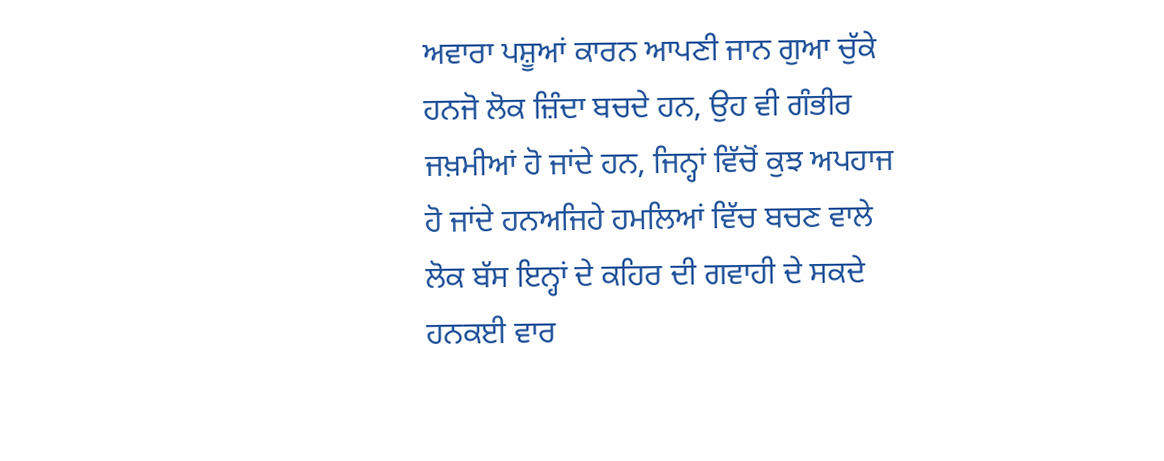ਅਵਾਰਾ ਪਸ਼ੂਆਂ ਕਾਰਨ ਆਪਣੀ ਜਾਨ ਗੁਆ ਚੁੱਕੇ ਹਨਜੋ ਲੋਕ ਜ਼ਿੰਦਾ ਬਚਦੇ ਹਨ, ਉਹ ਵੀ ਗੰਭੀਰ ਜਖ਼ਮੀਆਂ ਹੋ ਜਾਂਦੇ ਹਨ, ਜਿਨ੍ਹਾਂ ਵਿੱਚੋਂ ਕੁਝ ਅਪਹਾਜ ਹੋ ਜਾਂਦੇ ਹਨਅਜਿਹੇ ਹਮਲਿਆਂ ਵਿੱਚ ਬਚਣ ਵਾਲੇ ਲੋਕ ਬੱਸ ਇਨ੍ਹਾਂ ਦੇ ਕਹਿਰ ਦੀ ਗਵਾਹੀ ਦੇ ਸਕਦੇ ਹਨਕਈ ਵਾਰ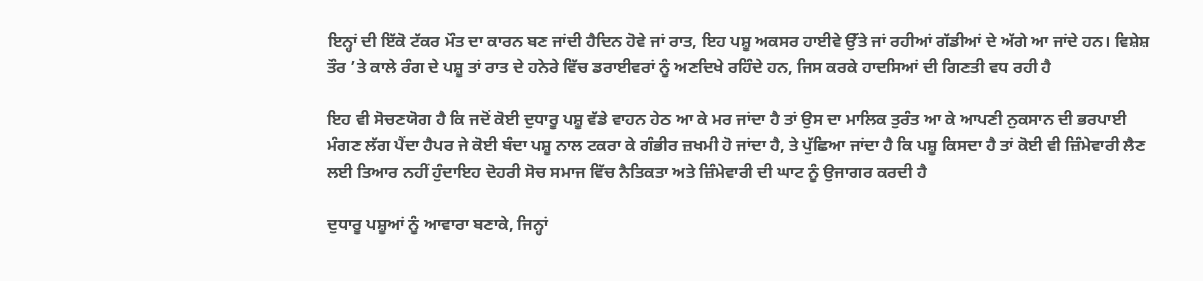ਇਨ੍ਹਾਂ ਦੀ ਇੱਕੋ ਟੱਕਰ ਮੌਤ ਦਾ ਕਾਰਨ ਬਣ ਜਾਂਦੀ ਹੈਦਿਨ ਹੋਵੇ ਜਾਂ ਰਾਤ, ਇਹ ਪਸ਼ੂ ਅਕਸਰ ਹਾਈਵੇ ਉੱਤੇ ਜਾਂ ਰਹੀਆਂ ਗੱਡੀਆਂ ਦੇ ਅੱਗੇ ਆ ਜਾਂਦੇ ਹਨ। ਵਿਸ਼ੇਸ਼ ਤੌਰ ’ਤੇ ਕਾਲੇ ਰੰਗ ਦੇ ਪਸ਼ੂ ਤਾਂ ਰਾਤ ਦੇ ਹਨੇਰੇ ਵਿੱਚ ਡਰਾਈਵਰਾਂ ਨੂੰ ਅਣਦਿਖੇ ਰਹਿੰਦੇ ਹਨ, ਜਿਸ ਕਰਕੇ ਹਾਦਸਿਆਂ ਦੀ ਗਿਣਤੀ ਵਧ ਰਹੀ ਹੈ

ਇਹ ਵੀ ਸੋਚਣਯੋਗ ਹੈ ਕਿ ਜਦੋਂ ਕੋਈ ਦੁਧਾਰੂ ਪਸ਼ੂ ਵੱਡੇ ਵਾਹਨ ਹੇਠ ਆ ਕੇ ਮਰ ਜਾਂਦਾ ਹੈ ਤਾਂ ਉਸ ਦਾ ਮਾਲਿਕ ਤੁਰੰਤ ਆ ਕੇ ਆਪਣੀ ਨੁਕਸਾਨ ਦੀ ਭਰਪਾਈ ਮੰਗਣ ਲੱਗ ਪੈਂਦਾ ਹੈਪਰ ਜੇ ਕੋਈ ਬੰਦਾ ਪਸ਼ੂ ਨਾਲ ਟਕਰਾ ਕੇ ਗੰਭੀਰ ਜ਼ਖਮੀ ਹੋ ਜਾਂਦਾ ਹੈ, ਤੇ ਪੁੱਛਿਆ ਜਾਂਦਾ ਹੈ ਕਿ ਪਸ਼ੂ ਕਿਸਦਾ ਹੈ ਤਾਂ ਕੋਈ ਵੀ ਜ਼ਿੰਮੇਵਾਰੀ ਲੈਣ ਲਈ ਤਿਆਰ ਨਹੀਂ ਹੁੰਦਾਇਹ ਦੋਹਰੀ ਸੋਚ ਸਮਾਜ ਵਿੱਚ ਨੈਤਿਕਤਾ ਅਤੇ ਜ਼ਿੰਮੇਵਾਰੀ ਦੀ ਘਾਟ ਨੂੰ ਉਜਾਗਰ ਕਰਦੀ ਹੈ

ਦੁਧਾਰੂ ਪਸ਼ੂਆਂ ਨੂੰ ਆਵਾਰਾ ਬਣਾਕੇ, ਜਿਨ੍ਹਾਂ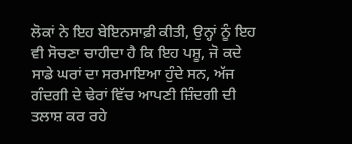ਲੋਕਾਂ ਨੇ ਇਹ ਬੇਇਨਸਾਫ਼ੀ ਕੀਤੀ, ਉਨ੍ਹਾਂ ਨੂੰ ਇਹ ਵੀ ਸੋਚਣਾ ਚਾਹੀਦਾ ਹੈ ਕਿ ਇਹ ਪਸ਼ੂ, ਜੋ ਕਦੇ ਸਾਡੇ ਘਰਾਂ ਦਾ ਸਰਮਾਇਆ ਹੁੰਦੇ ਸਨ, ਅੱਜ ਗੰਦਗੀ ਦੇ ਢੇਰਾਂ ਵਿੱਚ ਆਪਣੀ ਜ਼ਿੰਦਗੀ ਦੀ ਤਲਾਸ਼ ਕਰ ਰਹੇ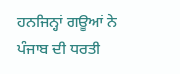ਹਨਜਿਨ੍ਹਾਂ ਗਊਆਂ ਨੇ ਪੰਜਾਬ ਦੀ ਧਰਤੀ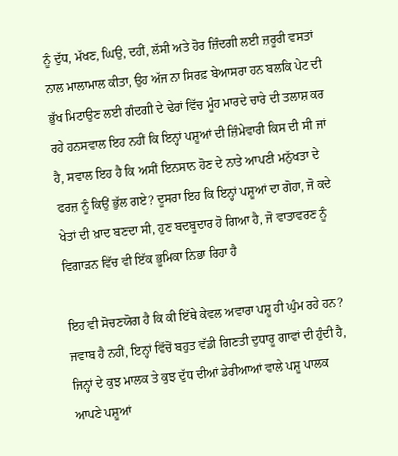ਨੂੰ ਦੁੱਧ, ਮੱਖਣ, ਘਿਉ, ਦਹੀਂ, ਲੱਸੀ ਅਤੇ ਹੋਰ ਜ਼ਿੰਦਗੀ ਲਈ ਜ਼ਰੂਰੀ ਵਸਤਾਂ ਨਾਲ ਮਾਲਾਮਾਲ ਕੀਤਾ, ਉਹ ਅੱਜ ਨਾ ਸਿਰਫ਼ ਬੇਆਸਰਾ ਹਨ ਬਲਕਿ ਪੇਟ ਦੀ ਭੁੱਖ ਮਿਟਾਉਣ ਲਈ ਗੰਦਗੀ ਦੇ ਢੇਰਾਂ ਵਿੱਚ ਮੂੰਹ ਮਾਰਦੇ ਚਾਰੇ ਦੀ ਤਲਾਸ਼ ਕਰ ਰਹੇ ਹਨਸਵਾਲ ਇਹ ਨਹੀਂ ਕਿ ਇਨ੍ਹਾਂ ਪਸ਼ੂਆਂ ਦੀ ਜ਼ਿੰਮੇਵਾਰੀ ਕਿਸ ਦੀ ਸੀ ਜਾਂ ਹੈ, ਸਵਾਲ ਇਹ ਹੈ ਕਿ ਅਸੀਂ ਇਨਸਾਨ ਹੋਣ ਦੇ ਨਾਤੇ ਆਪਣੀ ਮਨੁੱਖਤਾ ਦੇ ਫਰਜ਼ ਨੂੰ ਕਿਉਂ ਭੁੱਲ ਗਏ? ਦੂਸਰਾ ਇਹ ਕਿ ਇਨ੍ਹਾਂ ਪਸ਼ੂਆਂ ਦਾ ਗੋਹਾ, ਜੋ ਕਦੇ ਖੇਤਾਂ ਦੀ ਖ਼ਾਦ ਬਣਦਾ ਸੀ, ਹੁਣ ਬਦਬੂਦਾਰ ਹੋ ਗਿਆ ਹੈ, ਜੋ ਵਾਤਾਵਰਣ ਨੂੰ ਵਿਗਾੜਨ ਵਿੱਚ ਵੀ ਇੱਕ ਭੂਮਿਕਾ ਨਿਭਾ ਰਿਹਾ ਹੈ

ਇਹ ਵੀ ਸੋਚਣਯੋਗ ਹੈ ਕਿ ਕੀ ਇੱਥੇ ਕੇਵਲ ਅਵਾਰਾ ਪਸ਼ੂ ਹੀ ਘੁੰਮ ਰਹੇ ਹਨ? ਜਵਾਬ ਹੈ ਨਹੀਂ, ਇਨ੍ਹਾਂ ਵਿੱਚੋਂ ਬਹੁਤ ਵੱਡੀ ਗਿਣਤੀ ਦੁਧਾਰੂ ਗਾਵਾਂ ਦੀ ਹੁੰਦੀ ਹੈ, ਜਿਨ੍ਹਾਂ ਦੇ ਕੁਝ ਮਾਲਕ ਤੇ ਕੁਝ ਦੁੱਧ ਦੀਆਂ ਡੇਰੀਆਆਂ ਵਾਲੇ ਪਸ਼ੂ ਪਾਲਕ ਆਪਣੇ ਪਸ਼ੂਆਂ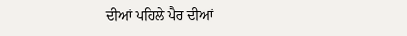ਦੀਆਂ ਪਹਿਲੇ ਪੈਰ ਦੀਆਂ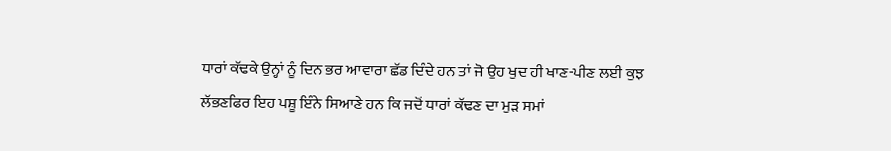ਧਾਰਾਂ ਕੱਢਕੇ ਉਨ੍ਹਾਂ ਨੂੰ ਦਿਨ ਭਰ ਆਵਾਰਾ ਛੱਡ ਦਿੰਦੇ ਹਨ ਤਾਂ ਜੋ ਉਹ ਖੁਦ ਹੀ ਖਾਣ-ਪੀਣ ਲਈ ਕੁਝ ਲੱਭਣਫਿਰ ਇਹ ਪਸ਼ੂ ਇੰਨੇ ਸਿਆਣੇ ਹਨ ਕਿ ਜਦੋਂ ਧਾਰਾਂ ਕੱਢਣ ਦਾ ਮੁੜ ਸਮਾਂ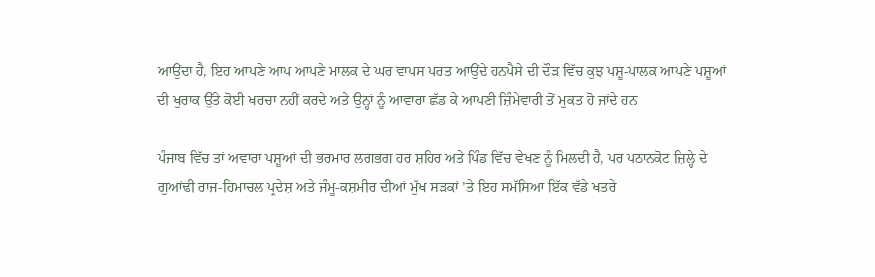ਆਉਂਦਾ ਹੈ, ਇਹ ਆਪਣੇ ਆਪ ਆਪਣੇ ਮਾਲਕ ਦੇ ਘਰ ਵਾਪਸ ਪਰਤ ਆਉਂਦੇ ਹਨਪੈਸੇ ਦੀ ਦੌੜ ਵਿੱਚ ਕੁਝ ਪਸ਼ੂ-ਪਾਲਕ ਆਪਣੇ ਪਸ਼ੂਆਂ ਦੀ ਖੁਰਾਕ ਉੱਤੇ ਕੋਈ ਖਰਚਾ ਨਹੀਂ ਕਰਦੇ ਅਤੇ ਉਨ੍ਹਾਂ ਨੂੰ ਆਵਾਰਾ ਛੱਡ ਕੇ ਆਪਣੀ ਜ਼ਿੰਮੇਵਾਰੀ ਤੋਂ ਮੁਕਤ ਹੋ ਜਾਂਦੇ ਹਨ

ਪੰਜਾਬ ਵਿੱਚ ਤਾਂ ਅਵਾਰਾ ਪਸ਼ੂਆਂ ਦੀ ਭਰਮਾਰ ਲਗਭਗ ਹਰ ਸ਼ਹਿਰ ਅਤੇ ਪਿੰਡ ਵਿੱਚ ਵੇਖਣ ਨੂੰ ਮਿਲਦੀ ਹੈ, ਪਰ ਪਠਾਨਕੋਟ ਜ਼ਿਲ੍ਹੇ ਦੇ ਗੁਆਂਢੀ ਰਾਜ-ਹਿਮਾਚਲ ਪ੍ਰਦੇਸ਼ ਅਤੇ ਜੰਮੂ-ਕਸ਼ਮੀਰ ਦੀਆਂ ਮੁੱਖ ਸੜਕਾਂ ’ਤੇ ਇਹ ਸਮੱਸਿਆ ਇੱਕ ਵੱਡੇ ਖਤਰੇ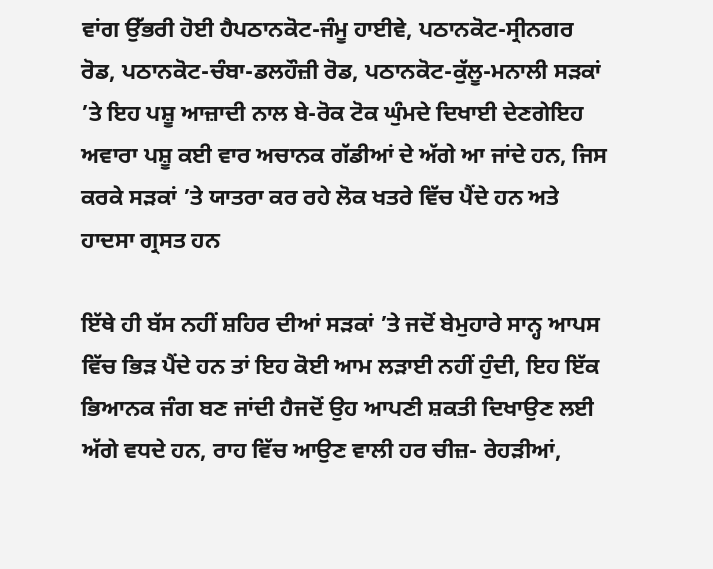ਵਾਂਗ ਉੱਭਰੀ ਹੋਈ ਹੈਪਠਾਨਕੋਟ-ਜੰਮੂ ਹਾਈਵੇ, ਪਠਾਨਕੋਟ-ਸ੍ਰੀਨਗਰ ਰੋਡ, ਪਠਾਨਕੋਟ-ਚੰਬਾ-ਡਲਹੌਜ਼ੀ ਰੋਡ, ਪਠਾਨਕੋਟ-ਕੁੱਲੂ-ਮਨਾਲੀ ਸੜਕਾਂ ’ਤੇ ਇਹ ਪਸ਼ੂ ਆਜ਼ਾਦੀ ਨਾਲ ਬੇ-ਰੋਕ ਟੋਕ ਘੁੰਮਦੇ ਦਿਖਾਈ ਦੇਣਗੇਇਹ ਅਵਾਰਾ ਪਸ਼ੂ ਕਈ ਵਾਰ ਅਚਾਨਕ ਗੱਡੀਆਂ ਦੇ ਅੱਗੇ ਆ ਜਾਂਦੇ ਹਨ, ਜਿਸ ਕਰਕੇ ਸੜਕਾਂ ’ਤੇ ਯਾਤਰਾ ਕਰ ਰਹੇ ਲੋਕ ਖਤਰੇ ਵਿੱਚ ਪੈਂਦੇ ਹਨ ਅਤੇ ਹਾਦਸਾ ਗ੍ਰਸਤ ਹਨ

ਇੱਥੇ ਹੀ ਬੱਸ ਨਹੀਂ ਸ਼ਹਿਰ ਦੀਆਂ ਸੜਕਾਂ ’ਤੇ ਜਦੋਂ ਬੇਮੁਹਾਰੇ ਸਾਨ੍ਹ ਆਪਸ ਵਿੱਚ ਭਿੜ ਪੈਂਦੇ ਹਨ ਤਾਂ ਇਹ ਕੋਈ ਆਮ ਲੜਾਈ ਨਹੀਂ ਹੁੰਦੀ, ਇਹ ਇੱਕ ਭਿਆਨਕ ਜੰਗ ਬਣ ਜਾਂਦੀ ਹੈਜਦੋਂ ਉਹ ਆਪਣੀ ਸ਼ਕਤੀ ਦਿਖਾਉਣ ਲਈ ਅੱਗੇ ਵਧਦੇ ਹਨ, ਰਾਹ ਵਿੱਚ ਆਉਣ ਵਾਲੀ ਹਰ ਚੀਜ਼- ਰੇਹੜੀਆਂ,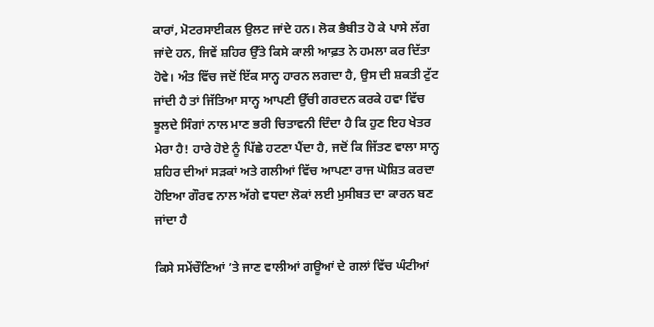ਕਾਰਾਂ, ਮੋਟਰਸਾਈਕਲ ਉਲਟ ਜਾਂਦੇ ਹਨ। ਲੋਕ ਭੈਬੀਤ ਹੋ ਕੇ ਪਾਸੇ ਲੱਗ ਜਾਂਦੇ ਹਨ, ਜਿਵੇਂ ਸ਼ਹਿਰ ਉੱਤੇ ਕਿਸੇ ਕਾਲੀ ਆਫ਼ਤ ਨੇ ਹਮਲਾ ਕਰ ਦਿੱਤਾ ਹੋਵੇ। ਅੰਤ ਵਿੱਚ ਜਦੋਂ ਇੱਕ ਸਾਨ੍ਹ ਹਾਰਨ ਲਗਦਾ ਹੈ, ਉਸ ਦੀ ਸ਼ਕਤੀ ਟੁੱਟ ਜਾਂਦੀ ਹੈ ਤਾਂ ਜਿੱਤਿਆ ਸਾਨ੍ਹ ਆਪਣੀ ਉੱਚੀ ਗਰਦਨ ਕਰਕੇ ਹਵਾ ਵਿੱਚ ਝੂਲਦੇ ਸਿੰਗਾਂ ਨਾਲ ਮਾਣ ਭਰੀ ਚਿਤਾਵਨੀ ਦਿੰਦਾ ਹੈ ਕਿ ਹੁਣ ਇਹ ਖੇਤਰ ਮੇਰਾ ਹੈ! ਹਾਰੇ ਹੋਏ ਨੂੰ ਪਿੱਛੇ ਹਟਣਾ ਪੈਂਦਾ ਹੈ, ਜਦੋਂ ਕਿ ਜਿੱਤਣ ਵਾਲਾ ਸਾਨ੍ਹ ਸ਼ਹਿਰ ਦੀਆਂ ਸੜਕਾਂ ਅਤੇ ਗਲੀਆਂ ਵਿੱਚ ਆਪਣਾ ਰਾਜ ਘੋਸ਼ਿਤ ਕਰਦਾ ਹੋਇਆ ਗੌਰਵ ਨਾਲ ਅੱਗੇ ਵਧਦਾ ਲੋਕਾਂ ਲਈ ਮੁਸੀਬਤ ਦਾ ਕਾਰਨ ਬਣ ਜਾਂਦਾ ਹੈ

ਕਿਸੇ ਸਮੇਂਚੌਣਿਆਂ ’ਤੇ ਜਾਣ ਵਾਲੀਆਂ ਗਊਆਂ ਦੇ ਗਲਾਂ ਵਿੱਚ ਘੰਟੀਆਂ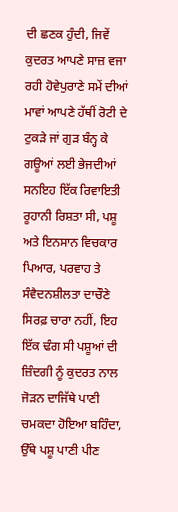ਦੀ ਛਣਕ ਹੁੰਦੀ, ਜਿਵੇਂ ਕੁਦਰਤ ਆਪਣੇ ਸਾਜ਼ ਵਜਾ ਰਹੀ ਹੋਵੇਪੁਰਾਣੇ ਸਮੇਂ ਦੀਆਂ ਮਾਵਾਂ ਆਪਣੇ ਹੱਥੀਂ ਰੋਟੀ ਦੇ ਟੁਕੜੇ ਜਾਂ ਗੁੜ ਬੰਨ੍ਹ ਕੇ ਗਊਆਂ ਲਈ ਭੇਜਦੀਆਂ ਸਨਇਹ ਇੱਕ ਰਿਵਾਇਤੀ ਰੂਹਾਨੀ ਰਿਸ਼ਤਾ ਸੀ, ਪਸ਼ੂ ਅਤੇ ਇਨਸਾਨ ਵਿਚਕਾਰ ਪਿਆਰ, ਪਰਵਾਹ ਤੇ ਸੰਵੈਦਨਸ਼ੀਲਤਾ ਦਾਚੌਣੇ ਸਿਰਫ਼ ਚਾਰਾ ਨਹੀਂ, ਇਹ ਇੱਕ ਢੰਗ ਸੀ ਪਸ਼ੂਆਂ ਦੀ ਜ਼ਿੰਦਗੀ ਨੂੰ ਕੁਦਰਤ ਨਾਲ ਜੋੜਨ ਦਾਜਿੱਥੇ ਪਾਣੀ ਚਮਕਦਾ ਹੋਇਆ ਬਹਿੰਦਾ, ਉੱਥੇ ਪਸ਼ੂ ਪਾਣੀ ਪੀਣ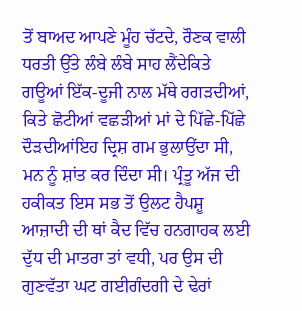ਤੋਂ ਬਾਅਦ ਆਪਣੇ ਮੂੰਹ ਚੱਟਦੇ, ਰੌਣਕ ਵਾਲੀ ਧਰਤੀ ਉੱਤੇ ਲੰਬੇ ਲੰਬੇ ਸਾਹ ਲੈਂਦੇਕਿਤੇ ਗਊਆਂ ਇੱਕ-ਦੂਜੀ ਨਾਲ ਮੱਥੇ ਰਗੜਦੀਆਂ, ਕਿਤੇ ਛੋਟੀਆਂ ਵਛੜੀਆਂ ਮਾਂ ਦੇ ਪਿੱਛੇ-ਪਿੱਛੇ ਦੌੜਦੀਆਂਇਹ ਦ੍ਰਿਸ਼ ਗਮ ਭੁਲਾਉਂਦਾ ਸੀ, ਮਨ ਨੂੰ ਸ਼ਾਂਤ ਕਰ ਦਿੰਦਾ ਸੀ। ਪ੍ਰੰਤੂ ਅੱਜ ਦੀ ਹਕੀਕਤ ਇਸ ਸਭ ਤੋਂ ਉਲਟ ਹੈਪਸ਼ੂ ਆਜ਼ਾਦੀ ਦੀ ਥਾਂ ਕੈਦ ਵਿੱਚ ਹਨਗਾਹਕ ਲਈ ਦੁੱਧ ਦੀ ਮਾਤਰਾ ਤਾਂ ਵਧੀ, ਪਰ ਉਸ ਦੀ ਗੁਣਵੱਤਾ ਘਟ ਗਈਗੰਦਗੀ ਦੇ ਢੇਰਾਂ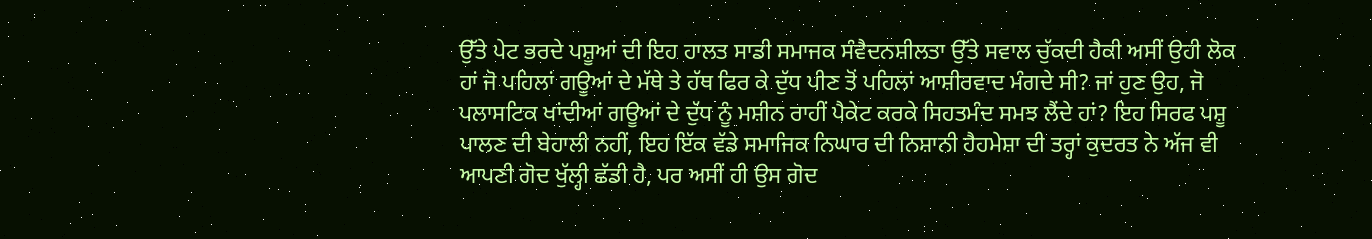ਉੱਤੇ ਪੇਟ ਭਰਦੇ ਪਸ਼ੂਆਂ ਦੀ ਇਹ ਹਾਲਤ ਸਾਡੀ ਸਮਾਜਕ ਸੰਵੈਦਨਸ਼ੀਲਤਾ ਉੱਤੇ ਸਵਾਲ ਚੁੱਕਦੀ ਹੈਕੀ ਅਸੀਂ ਉਹੀ ਲੋਕ ਹਾਂ ਜੋ ਪਹਿਲਾਂ ਗਊਆਂ ਦੇ ਮੱਥੇ ਤੇ ਹੱਥ ਫਿਰ ਕੇ ਦੁੱਧ ਪੀਣ ਤੋਂ ਪਹਿਲਾਂ ਆਸ਼ੀਰਵਾਦ ਮੰਗਦੇ ਸੀ? ਜਾਂ ਹੁਣ ਉਹ, ਜੋ ਪਲਾਸਟਿਕ ਖਾਂਦੀਆਂ ਗਊਆਂ ਦੇ ਦੁੱਧ ਨੂੰ ਮਸ਼ੀਨ ਰਾਹੀਂ ਪੈਕੇਟ ਕਰਕੇ ਸਿਹਤਮੰਦ ਸਮਝ ਲੈਂਦੇ ਹਾਂ? ਇਹ ਸਿਰਫ ਪਸ਼ੂ ਪਾਲਣ ਦੀ ਬੇਹਾਲੀ ਨਹੀਂ, ਇਹ ਇੱਕ ਵੱਡੇ ਸਮਾਜਿਕ ਨਿਘਾਰ ਦੀ ਨਿਸ਼ਾਨੀ ਹੈਹਮੇਸ਼ਾ ਦੀ ਤਰ੍ਹਾਂ ਕੁਦਰਤ ਨੇ ਅੱਜ ਵੀ ਆਪਣੀ ਗੋਦ ਖੁੱਲ੍ਹੀ ਛੱਡੀ ਹੈ, ਪਰ ਅਸੀਂ ਹੀ ਉਸ ਗੋਦ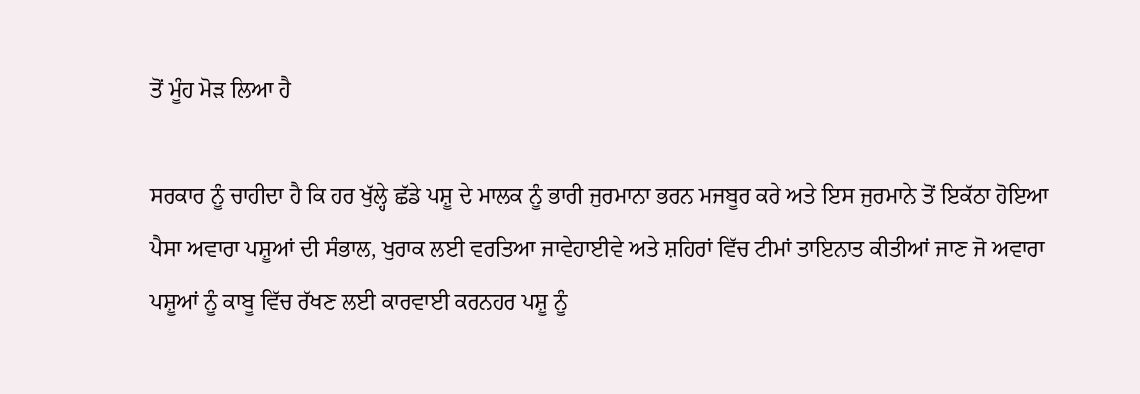ਤੋਂ ਮੂੰਹ ਮੋੜ ਲਿਆ ਹੈ

ਸਰਕਾਰ ਨੂੰ ਚਾਹੀਦਾ ਹੈ ਕਿ ਹਰ ਖੁੱਲ੍ਹੇ ਛੱਡੇ ਪਸ਼ੂ ਦੇ ਮਾਲਕ ਨੂੰ ਭਾਰੀ ਜੁਰਮਾਨਾ ਭਰਨ ਮਜਬੂਰ ਕਰੇ ਅਤੇ ਇਸ ਜੁਰਮਾਨੇ ਤੋਂ ਇਕੱਠਾ ਹੋਇਆ ਪੈਸਾ ਅਵਾਰਾ ਪਸ਼ੂਆਂ ਦੀ ਸੰਭਾਲ, ਖੁਰਾਕ ਲਈ ਵਰਤਿਆ ਜਾਵੇਹਾਈਵੇ ਅਤੇ ਸ਼ਹਿਰਾਂ ਵਿੱਚ ਟੀਮਾਂ ਤਾਇਨਾਤ ਕੀਤੀਆਂ ਜਾਣ ਜੋ ਅਵਾਰਾ ਪਸ਼ੂਆਂ ਨੂੰ ਕਾਬੂ ਵਿੱਚ ਰੱਖਣ ਲਈ ਕਾਰਵਾਈ ਕਰਨਹਰ ਪਸ਼ੂ ਨੂੰ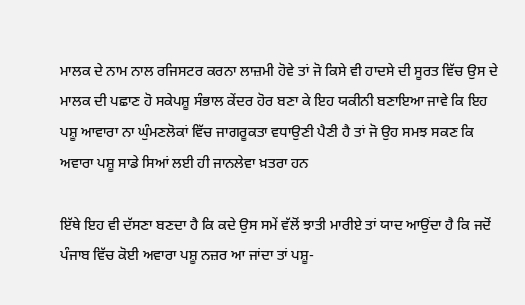ਮਾਲਕ ਦੇ ਨਾਮ ਨਾਲ ਰਜਿਸਟਰ ਕਰਨਾ ਲਾਜ਼ਮੀ ਹੋਵੇ ਤਾਂ ਜੋ ਕਿਸੇ ਵੀ ਹਾਦਸੇ ਦੀ ਸੂਰਤ ਵਿੱਚ ਉਸ ਦੇ ਮਾਲਕ ਦੀ ਪਛਾਣ ਹੋ ਸਕੇਪਸ਼ੂ ਸੰਭਾਲ ਕੇਂਦਰ ਹੋਰ ਬਣਾ ਕੇ ਇਹ ਯਕੀਨੀ ਬਣਾਇਆ ਜਾਵੇ ਕਿ ਇਹ ਪਸ਼ੂ ਆਵਾਰਾ ਨਾ ਘੁੰਮਣਲੋਕਾਂ ਵਿੱਚ ਜਾਗਰੂਕਤਾ ਵਧਾਉਣੀ ਪੈਣੀ ਹੈ ਤਾਂ ਜੋ ਉਹ ਸਮਝ ਸਕਣ ਕਿ ਅਵਾਰਾ ਪਸ਼ੂ ਸਾਡੇ ਸਿਆਂ ਲਈ ਹੀ ਜਾਨਲੇਵਾ ਖ਼ਤਰਾ ਹਨ

ਇੱਥੇ ਇਹ ਵੀ ਦੱਸਣਾ ਬਣਦਾ ਹੈ ਕਿ ਕਦੇ ਉਸ ਸਮੇਂ ਵੱਲੋਂ ਝਾਤੀ ਮਾਰੀਏ ਤਾਂ ਯਾਦ ਆਉਂਦਾ ਹੈ ਕਿ ਜਦੋਂ ਪੰਜਾਬ ਵਿੱਚ ਕੋਈ ਅਵਾਰਾ ਪਸ਼ੂ ਨਜ਼ਰ ਆ ਜਾਂਦਾ ਤਾਂ ਪਸ਼ੂ-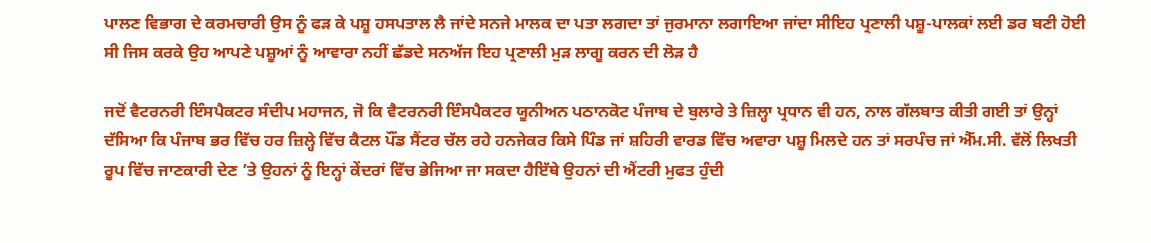ਪਾਲਣ ਵਿਭਾਗ ਦੇ ਕਰਮਚਾਰੀ ਉਸ ਨੂੰ ਫੜ ਕੇ ਪਸ਼ੂ ਹਸਪਤਾਲ ਲੈ ਜਾਂਦੇ ਸਨਜੇ ਮਾਲਕ ਦਾ ਪਤਾ ਲਗਦਾ ਤਾਂ ਜੁਰਮਾਨਾ ਲਗਾਇਆ ਜਾਂਦਾ ਸੀਇਹ ਪ੍ਰਣਾਲੀ ਪਸ਼ੂ-ਪਾਲਕਾਂ ਲਈ ਡਰ ਬਣੀ ਹੋਈ ਸੀ ਜਿਸ ਕਰਕੇ ਉਹ ਆਪਣੇ ਪਸ਼ੂਆਂ ਨੂੰ ਆਵਾਰਾ ਨਹੀਂ ਛੱਡਦੇ ਸਨਅੱਜ ਇਹ ਪ੍ਰਣਾਲੀ ਮੁੜ ਲਾਗੂ ਕਰਨ ਦੀ ਲੋੜ ਹੈ

ਜਦੋਂ ਵੈਟਰਨਰੀ ਇੰਸਪੈਕਟਰ ਸੰਦੀਪ ਮਹਾਜਨ, ਜੋ ਕਿ ਵੈਟਰਨਰੀ ਇੰਸਪੈਕਟਰ ਯੂਨੀਅਨ ਪਠਾਨਕੋਟ ਪੰਜਾਬ ਦੇ ਬੁਲਾਰੇ ਤੇ ਜ਼ਿਲ੍ਹਾ ਪ੍ਰਧਾਨ ਵੀ ਹਨ, ਨਾਲ ਗੱਲਬਾਤ ਕੀਤੀ ਗਈ ਤਾਂ ਉਨ੍ਹਾਂ ਦੱਸਿਆ ਕਿ ਪੰਜਾਬ ਭਰ ਵਿੱਚ ਹਰ ਜ਼ਿਲ੍ਹੇ ਵਿੱਚ ਕੈਟਲ ਪੌਂਡ ਸੈਂਟਰ ਚੱਲ ਰਹੇ ਹਨਜੇਕਰ ਕਿਸੇ ਪਿੰਡ ਜਾਂ ਸ਼ਹਿਰੀ ਵਾਰਡ ਵਿੱਚ ਅਵਾਰਾ ਪਸ਼ੂ ਮਿਲਦੇ ਹਨ ਤਾਂ ਸਰਪੰਚ ਜਾਂ ਐੱਮ.ਸੀ. ਵੱਲੋਂ ਲਿਖਤੀ ਰੂਪ ਵਿੱਚ ਜਾਣਕਾਰੀ ਦੇਣ ’ਤੇ ਉਹਨਾਂ ਨੂੰ ਇਨ੍ਹਾਂ ਕੇਂਦਰਾਂ ਵਿੱਚ ਭੇਜਿਆ ਜਾ ਸਕਦਾ ਹੈਇੱਥੇ ਉਹਨਾਂ ਦੀ ਐਂਟਰੀ ਮੁਫਤ ਹੁੰਦੀ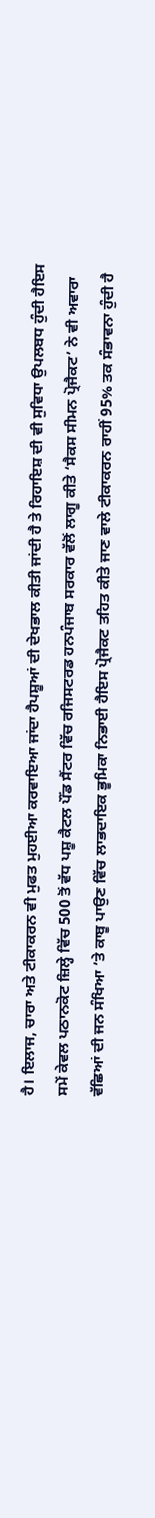ਹੈ। ਇਲਾਜ, ਚਾਰਾ ਅਤੇ ਟੀਕਾਕਰਨ ਵੀ ਮੁਫਤ ਮੁਹਈਆ ਕਰਵਾਇਆ ਜਾਂਦਾ ਹੈਪਸ਼ੂਆਂ ਦੀ ਦੇਖਭਾਲ ਕੀਤੀ ਜਾਂਦੀ ਹੈ ਤੇ ਰਿਹਾਇਸ਼ ਦੀ ਵੀ ਸੁਵਿਧਾ ਉਪਲਬਧ ਹੁੰਦੀ ਹੈਇਸ ਸਮੇਂ ਕੇਵਲ ਪਠਾਨਕੋਟ ਜ਼ਿਲ੍ਹੇ ਵਿੱਚ 500 ਤੋਂ ਵੱਧ ਪਸ਼ੂ ਕੈਟਲ ਪੌਂਡ ਸੈਂਟਰ ਵਿੱਚ ਰਜਿਸਟਰਡ ਹਨਪੰਜਾਬ ਸਰਕਾਰ ਵੱਲੋਂ ਲਾਗੂ ਕੀਤੇ ‘ਸੈਕਸ ਸੀਮਨ ਪ੍ਰੋਜੈਕਟ’ ਨੇ ਵੀ ਅਵਾਰਾ ਵੱਛਿਆਂ ਦੀ ਜਨ ਸੰਖਿਆ ’ਤੇ ਕਾਬੂ ਪਾਉਣ ਵਿੱਚ ਲਾਭਦਾਇਕ ਭੂਮਿਕਾ ਨਿਭਾਈ ਹੈਇਸ ਪ੍ਰੋਜੈਕਟ ਤਹਿਤ ਕੀਤੇ ਜਾਣ ਵਾਲੇ ਟੀਕਾਕਰਨ ਰਾਹੀਂ 95% ਤਕ ਸੰਭਾਵਨਾ ਹੁੰਦੀ ਹੈ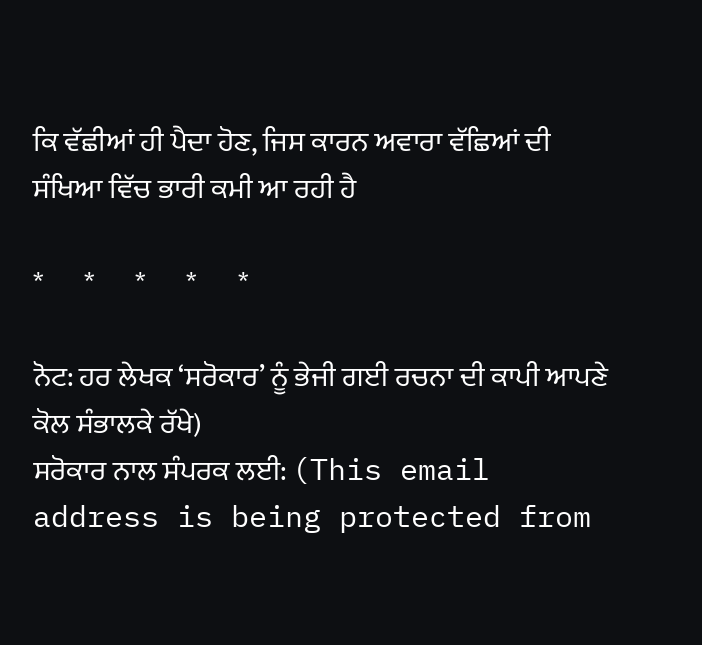ਕਿ ਵੱਛੀਆਂ ਹੀ ਪੈਦਾ ਹੋਣ, ਜਿਸ ਕਾਰਨ ਅਵਾਰਾ ਵੱਛਿਆਂ ਦੀ ਸੰਖਿਆ ਵਿੱਚ ਭਾਰੀ ਕਮੀ ਆ ਰਹੀ ਹੈ

*       *       *       *       *

ਨੋਟ: ਹਰ ਲੇਖਕ ‘ਸਰੋਕਾਰ’ ਨੂੰ ਭੇਜੀ ਗਈ ਰਚਨਾ ਦੀ ਕਾਪੀ ਆਪਣੇ ਕੋਲ ਸੰਭਾਲਕੇ ਰੱਖੇ)
ਸਰੋਕਾਰ ਨਾਲ ਸੰਪਰਕ ਲਈ: (This email address is being protected from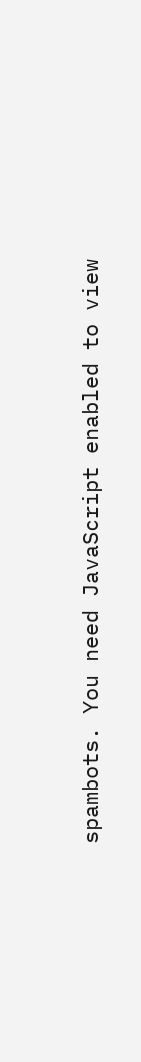spambots. You need JavaScript enabled to view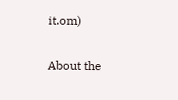it.om)

About the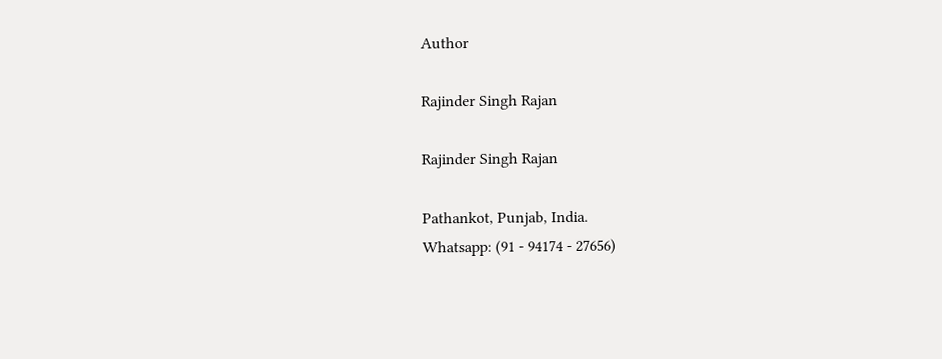Author

Rajinder Singh Rajan

Rajinder Singh Rajan

Pathankot, Punjab, India.
Whatsapp: (91 - 94174 - 27656)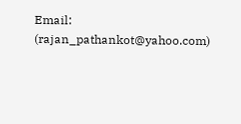Email: (rajan_pathankot@yahoo.com)